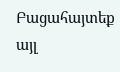Բացահայտեք այլ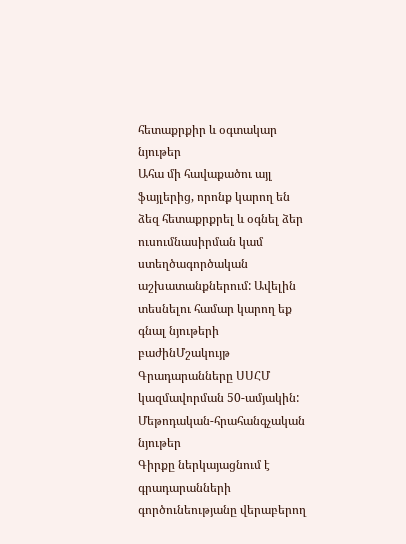հետաքրքիր և օգտակար նյութեր
Ահա մի հավաքածու այլ ֆայլերից, որոնք կարող են ձեզ հետաքրքրել և օգնել ձեր ուսումնասիրման կամ ստեղծագործական աշխատանքներում: Ավելին տեսնելու համար կարող եք գնալ նյութերի բաժինՄշակույթ
Գրադարանները ՍՍՀՄ կազմավորման 50-ամյակին: Մեթոդական-հրահանգչական նյութեր
Գիրքը ներկայացնում է գրադարանների գործունեությանը վերաբերող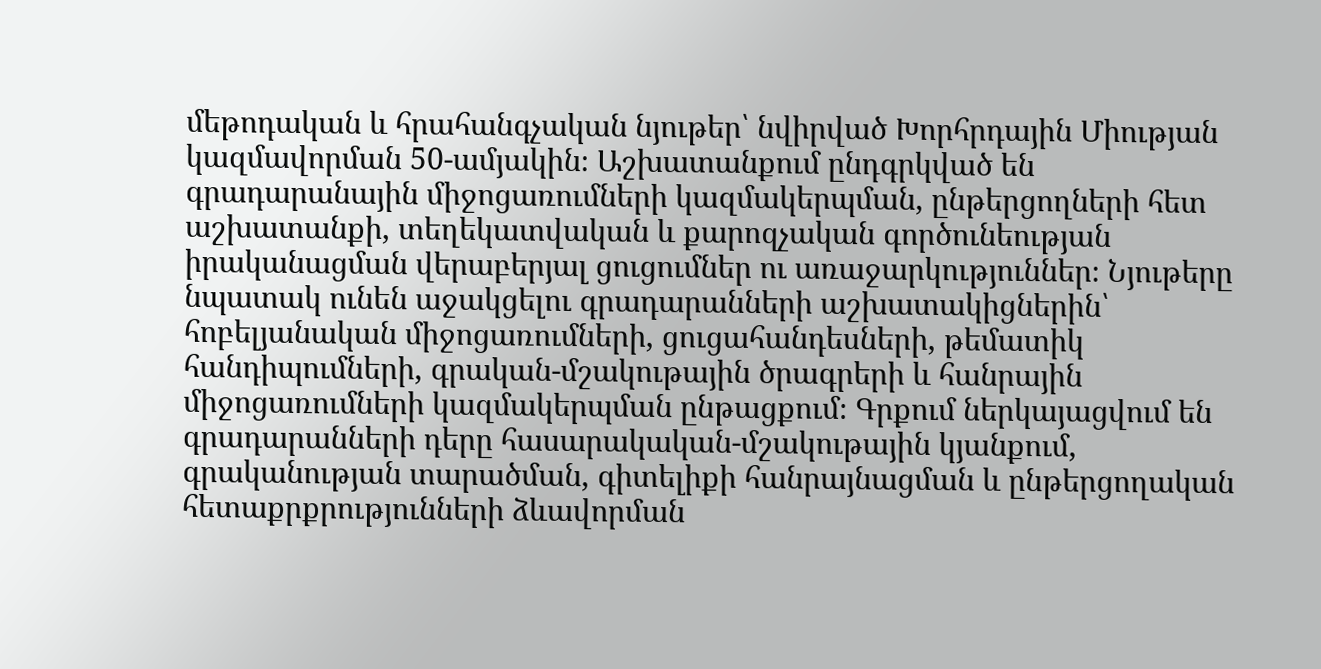մեթոդական և հրահանգչական նյութեր՝ նվիրված Խորհրդային Միության կազմավորման 50-ամյակին։ Աշխատանքում ընդգրկված են գրադարանային միջոցառումների կազմակերպման, ընթերցողների հետ աշխատանքի, տեղեկատվական և քարոզչական գործունեության իրականացման վերաբերյալ ցուցումներ ու առաջարկություններ։ Նյութերը նպատակ ունեն աջակցելու գրադարանների աշխատակիցներին՝ հոբելյանական միջոցառումների, ցուցահանդեսների, թեմատիկ հանդիպումների, գրական-մշակութային ծրագրերի և հանրային միջոցառումների կազմակերպման ընթացքում։ Գրքում ներկայացվում են գրադարանների դերը հասարակական-մշակութային կյանքում, գրականության տարածման, գիտելիքի հանրայնացման և ընթերցողական հետաքրքրությունների ձևավորման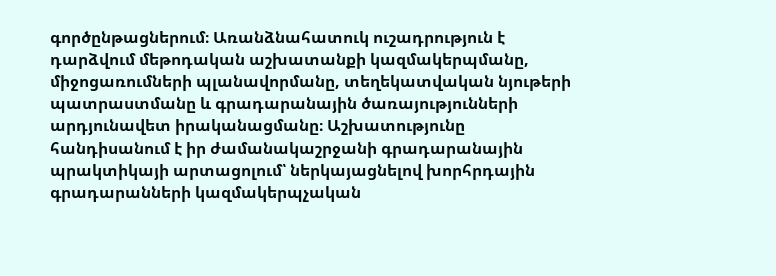գործընթացներում։ Առանձնահատուկ ուշադրություն է դարձվում մեթոդական աշխատանքի կազմակերպմանը, միջոցառումների պլանավորմանը, տեղեկատվական նյութերի պատրաստմանը և գրադարանային ծառայությունների արդյունավետ իրականացմանը։ Աշխատությունը հանդիսանում է իր ժամանակաշրջանի գրադարանային պրակտիկայի արտացոլում՝ ներկայացնելով խորհրդային գրադարանների կազմակերպչական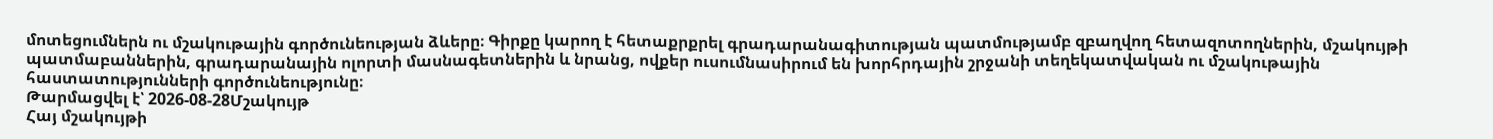մոտեցումներն ու մշակութային գործունեության ձևերը։ Գիրքը կարող է հետաքրքրել գրադարանագիտության պատմությամբ զբաղվող հետազոտողներին, մշակույթի պատմաբաններին, գրադարանային ոլորտի մասնագետներին և նրանց, ովքեր ուսումնասիրում են խորհրդային շրջանի տեղեկատվական ու մշակութային հաստատությունների գործունեությունը։
Թարմացվել է՝ 2026-08-28Մշակույթ
Հայ մշակույթի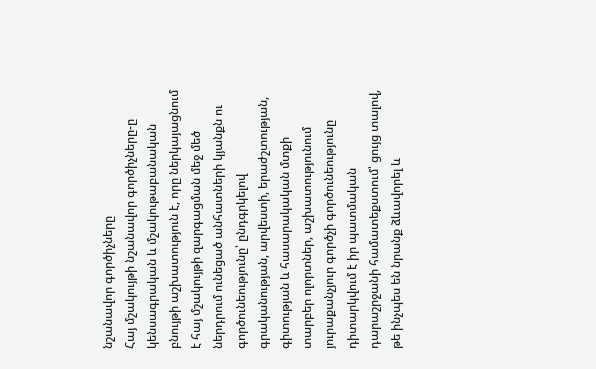նշանավոր գործիչները
Հայ մշակույթի նշանավոր գործիչները-ը կենսագրական և մշակութաբանական բնույթի աշխատություն է, որը ներկայացնում է հայ մշակույթի զարգացման մեջ մեծ ներդրում ունեցած անհատների կյանքն ու գործունեությունը՝ ընդգրկելով գրականության, արվեստի, երաժշտության, գիտության և հասարակական մտքի տարբեր ոլորտներ, աշխատությունում յուրաքանչյուր գործչի գործունեությունը դիտարկվում է իր պատմական դարաշրջանի համատեքստում՝ ցույց տալով, թե ինչպես են նրանք ձևավորել և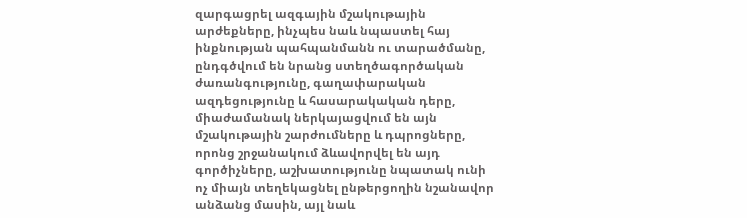զարգացրել ազգային մշակութային արժեքները, ինչպես նաև նպաստել հայ ինքնության պահպանմանն ու տարածմանը, ընդգծվում են նրանց ստեղծագործական ժառանգությունը, գաղափարական ազդեցությունը և հասարակական դերը, միաժամանակ ներկայացվում են այն մշակութային շարժումները և դպրոցները, որոնց շրջանակում ձևավորվել են այդ գործիչները, աշխատությունը նպատակ ունի ոչ միայն տեղեկացնել ընթերցողին նշանավոր անձանց մասին, այլ նաև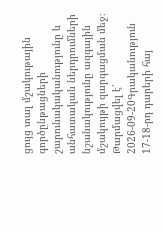ցույց տալ մշակութային գործընթացների շարունակականությունը և անհատական ներդրումների նշանակությունը ազգային մշակույթի զարգացման մեջ։
Թարմացվել է՝ 2026-09-20Գրականություն
17-18-րդ դարերի հայ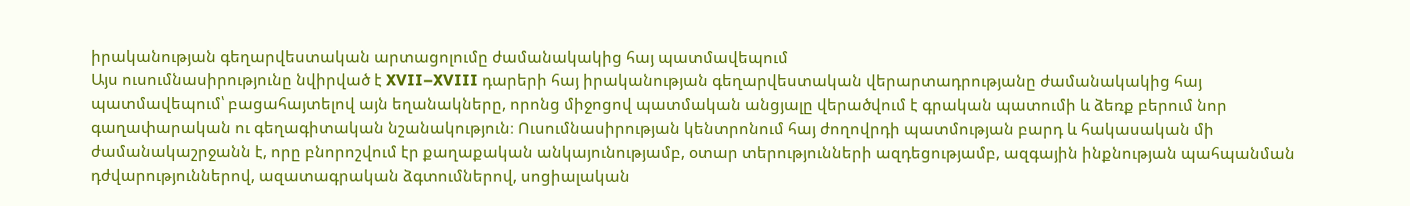իրականության գեղարվեստական արտացոլումը ժամանակակից հայ պատմավեպում
Այս ուսումնասիրությունը նվիրված է XVII–XVIII դարերի հայ իրականության գեղարվեստական վերարտադրությանը ժամանակակից հայ պատմավեպում՝ բացահայտելով այն եղանակները, որոնց միջոցով պատմական անցյալը վերածվում է գրական պատումի և ձեռք բերում նոր գաղափարական ու գեղագիտական նշանակություն։ Ուսումնասիրության կենտրոնում հայ ժողովրդի պատմության բարդ և հակասական մի ժամանակաշրջանն է, որը բնորոշվում էր քաղաքական անկայունությամբ, օտար տերությունների ազդեցությամբ, ազգային ինքնության պահպանման դժվարություններով, ազատագրական ձգտումներով, սոցիալական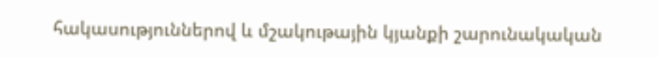հակասություններով և մշակութային կյանքի շարունակական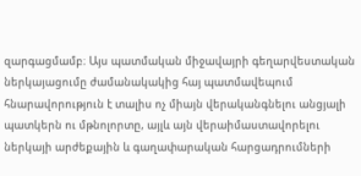զարգացմամբ։ Այս պատմական միջավայրի գեղարվեստական ներկայացումը ժամանակակից հայ պատմավեպում հնարավորություն է տալիս ոչ միայն վերականգնելու անցյալի պատկերն ու մթնոլորտը, այլև այն վերաիմաստավորելու ներկայի արժեքային և գաղափարական հարցադրումների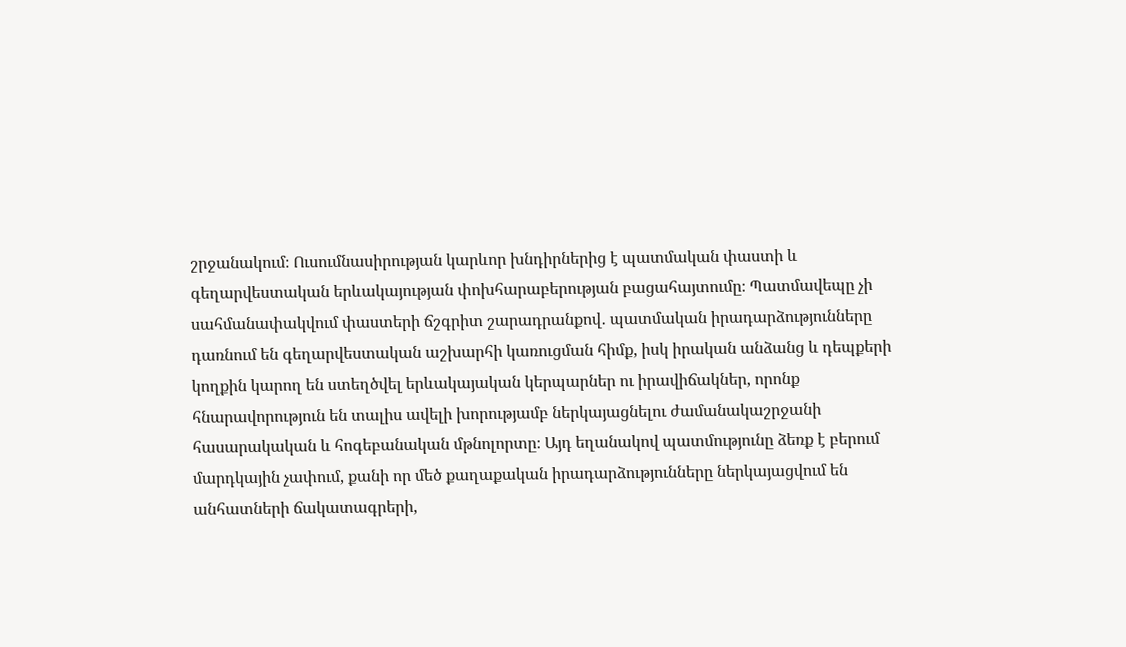շրջանակում։ Ուսումնասիրության կարևոր խնդիրներից է պատմական փաստի և գեղարվեստական երևակայության փոխհարաբերության բացահայտումը։ Պատմավեպը չի սահմանափակվում փաստերի ճշգրիտ շարադրանքով․ պատմական իրադարձությունները դառնում են գեղարվեստական աշխարհի կառուցման հիմք, իսկ իրական անձանց և դեպքերի կողքին կարող են ստեղծվել երևակայական կերպարներ ու իրավիճակներ, որոնք հնարավորություն են տալիս ավելի խորությամբ ներկայացնելու ժամանակաշրջանի հասարակական և հոգեբանական մթնոլորտը։ Այդ եղանակով պատմությունը ձեռք է բերում մարդկային չափում, քանի որ մեծ քաղաքական իրադարձությունները ներկայացվում են անհատների ճակատագրերի,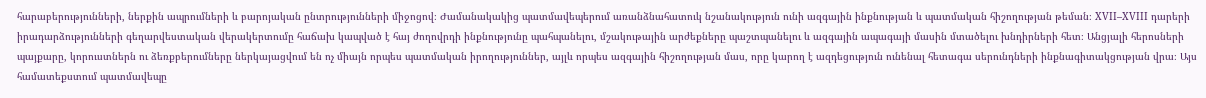հարաբերությունների, ներքին ապրումների և բարոյական ընտրությունների միջոցով։ Ժամանակակից պատմավեպերում առանձնահատուկ նշանակություն ունի ազգային ինքնության և պատմական հիշողության թեման։ XVII–XVIII դարերի իրադարձությունների գեղարվեստական վերակերտումը հաճախ կապված է հայ ժողովրդի ինքնությունը պահպանելու, մշակութային արժեքները պաշտպանելու և ազգային ապագայի մասին մտածելու խնդիրների հետ։ Անցյալի հերոսների պայքարը, կորուստներն ու ձեռքբերումները ներկայացվում են ոչ միայն որպես պատմական իրողություններ, այլև որպես ազգային հիշողության մաս, որը կարող է ազդեցություն ունենալ հետագա սերունդների ինքնագիտակցության վրա։ Այս համատեքստում պատմավեպը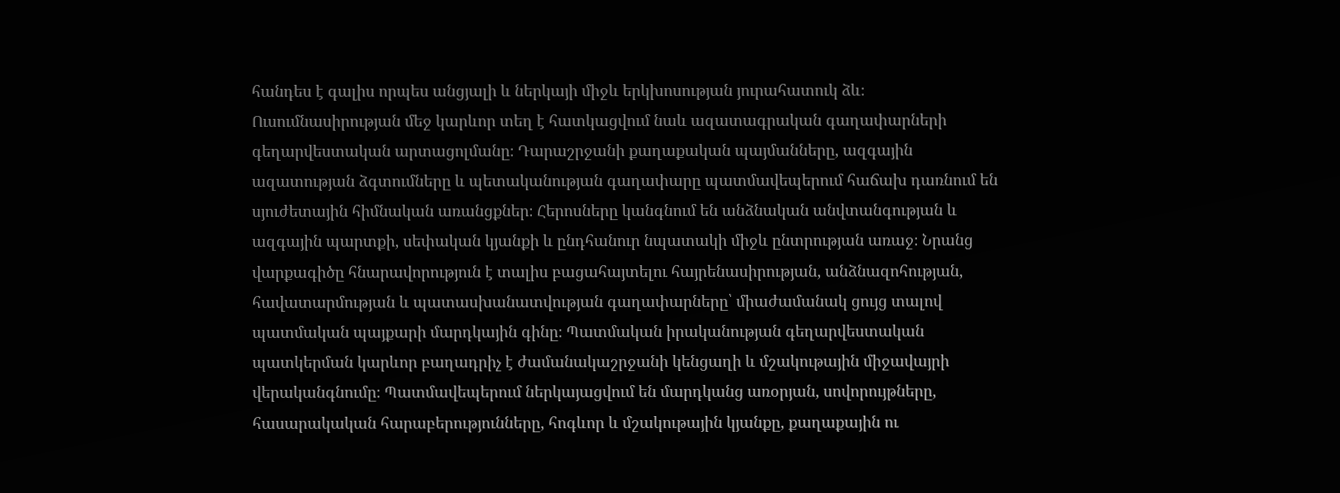հանդես է գալիս որպես անցյալի և ներկայի միջև երկխոսության յուրահատուկ ձև։ Ուսումնասիրության մեջ կարևոր տեղ է հատկացվում նաև ազատագրական գաղափարների գեղարվեստական արտացոլմանը։ Դարաշրջանի քաղաքական պայմանները, ազգային ազատության ձգտումները և պետականության գաղափարը պատմավեպերում հաճախ դառնում են սյուժետային հիմնական առանցքներ։ Հերոսները կանգնում են անձնական անվտանգության և ազգային պարտքի, սեփական կյանքի և ընդհանուր նպատակի միջև ընտրության առաջ։ Նրանց վարքագիծը հնարավորություն է տալիս բացահայտելու հայրենասիրության, անձնազոհության, հավատարմության և պատասխանատվության գաղափարները՝ միաժամանակ ցույց տալով պատմական պայքարի մարդկային գինը։ Պատմական իրականության գեղարվեստական պատկերման կարևոր բաղադրիչ է ժամանակաշրջանի կենցաղի և մշակութային միջավայրի վերականգնումը։ Պատմավեպերում ներկայացվում են մարդկանց առօրյան, սովորույթները, հասարակական հարաբերությունները, հոգևոր և մշակութային կյանքը, քաղաքային ու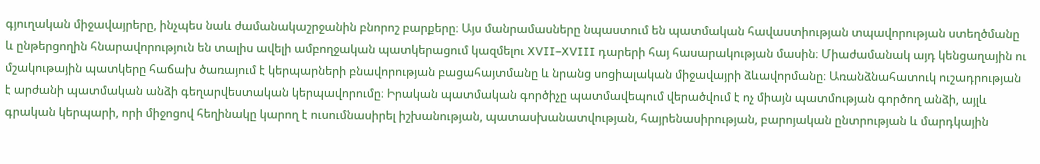գյուղական միջավայրերը, ինչպես նաև ժամանակաշրջանին բնորոշ բարքերը։ Այս մանրամասները նպաստում են պատմական հավաստիության տպավորության ստեղծմանը և ընթերցողին հնարավորություն են տալիս ավելի ամբողջական պատկերացում կազմելու XVII–XVIII դարերի հայ հասարակության մասին։ Միաժամանակ այդ կենցաղային ու մշակութային պատկերը հաճախ ծառայում է կերպարների բնավորության բացահայտմանը և նրանց սոցիալական միջավայրի ձևավորմանը։ Առանձնահատուկ ուշադրության է արժանի պատմական անձի գեղարվեստական կերպավորումը։ Իրական պատմական գործիչը պատմավեպում վերածվում է ոչ միայն պատմության գործող անձի, այլև գրական կերպարի, որի միջոցով հեղինակը կարող է ուսումնասիրել իշխանության, պատասխանատվության, հայրենասիրության, բարոյական ընտրության և մարդկային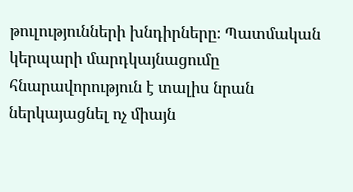թուլությունների խնդիրները։ Պատմական կերպարի մարդկայնացումը հնարավորություն է տալիս նրան ներկայացնել ոչ միայն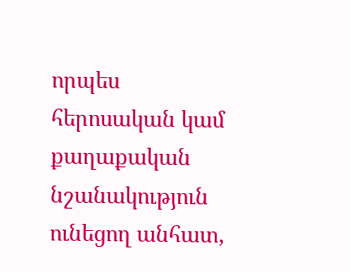որպես հերոսական կամ քաղաքական նշանակություն ունեցող անհատ,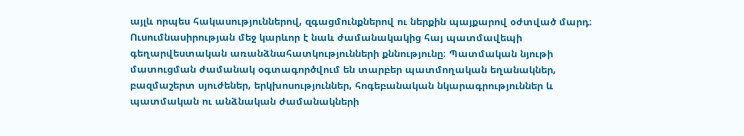այլև որպես հակասություններով, զգացմունքներով ու ներքին պայքարով օժտված մարդ։ Ուսումնասիրության մեջ կարևոր է նաև ժամանակակից հայ պատմավեպի գեղարվեստական առանձնահատկությունների քննությունը։ Պատմական նյութի մատուցման ժամանակ օգտագործվում են տարբեր պատմողական եղանակներ, բազմաշերտ սյուժեներ, երկխոսություններ, հոգեբանական նկարագրություններ և պատմական ու անձնական ժամանակների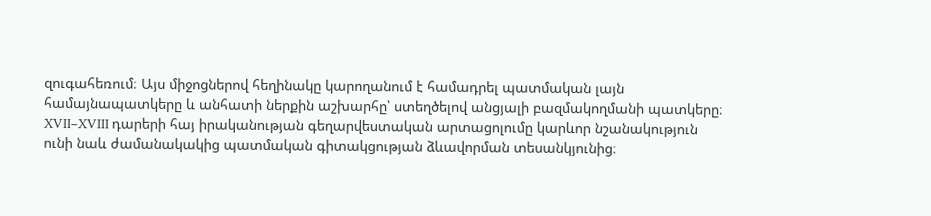զուգահեռում։ Այս միջոցներով հեղինակը կարողանում է համադրել պատմական լայն համայնապատկերը և անհատի ներքին աշխարհը՝ ստեղծելով անցյալի բազմակողմանի պատկերը։ XVII–XVIII դարերի հայ իրականության գեղարվեստական արտացոլումը կարևոր նշանակություն ունի նաև ժամանակակից պատմական գիտակցության ձևավորման տեսանկյունից։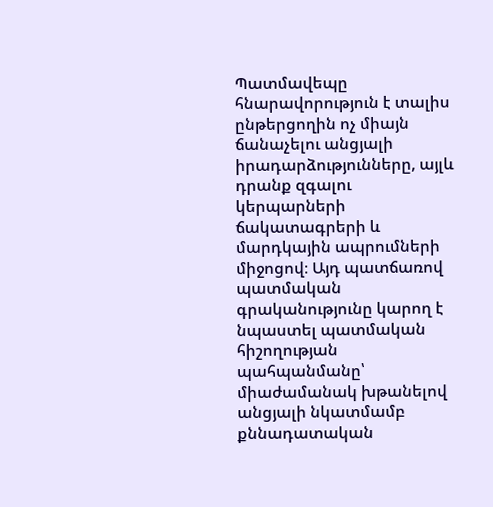Պատմավեպը հնարավորություն է տալիս ընթերցողին ոչ միայն ճանաչելու անցյալի իրադարձությունները, այլև դրանք զգալու կերպարների ճակատագրերի և մարդկային ապրումների միջոցով։ Այդ պատճառով պատմական գրականությունը կարող է նպաստել պատմական հիշողության պահպանմանը՝ միաժամանակ խթանելով անցյալի նկատմամբ քննադատական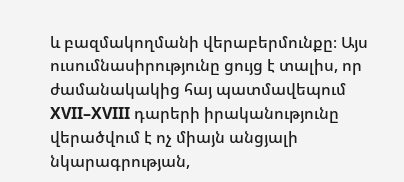և բազմակողմանի վերաբերմունքը։ Այս ուսումնասիրությունը ցույց է տալիս, որ ժամանակակից հայ պատմավեպում XVII–XVIII դարերի իրականությունը վերածվում է ոչ միայն անցյալի նկարագրության,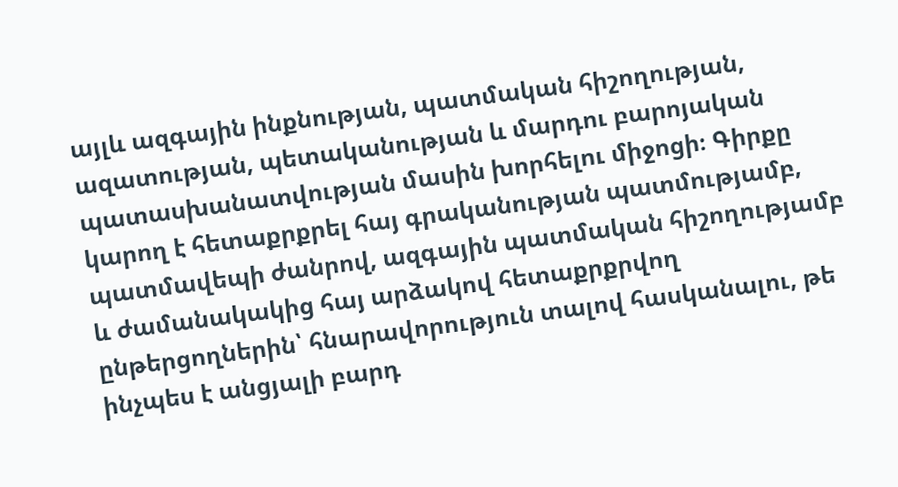այլև ազգային ինքնության, պատմական հիշողության, ազատության, պետականության և մարդու բարոյական պատասխանատվության մասին խորհելու միջոցի։ Գիրքը կարող է հետաքրքրել հայ գրականության պատմությամբ, պատմավեպի ժանրով, ազգային պատմական հիշողությամբ և ժամանակակից հայ արձակով հետաքրքրվող ընթերցողներին՝ հնարավորություն տալով հասկանալու, թե ինչպես է անցյալի բարդ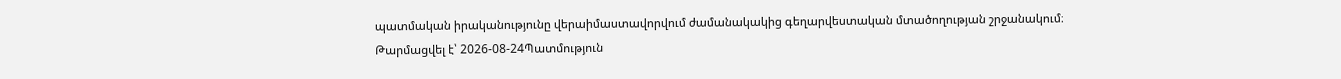պատմական իրականությունը վերաիմաստավորվում ժամանակակից գեղարվեստական մտածողության շրջանակում։
Թարմացվել է՝ 2026-08-24Պատմություն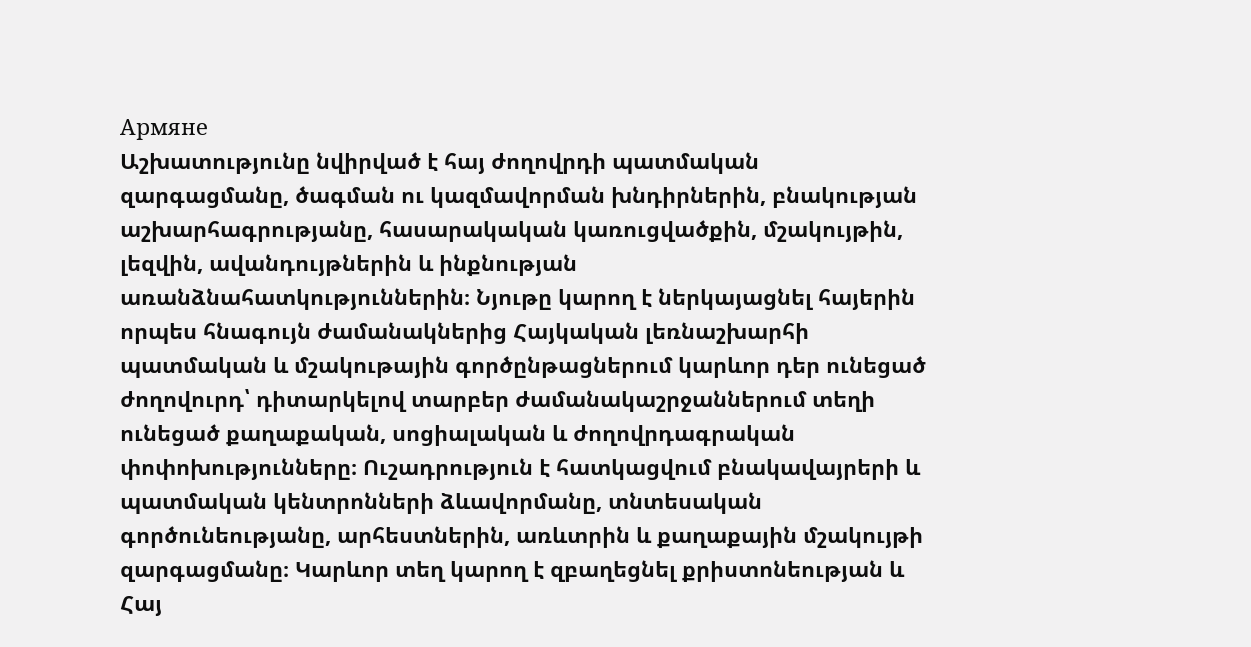Армяне
Աշխատությունը նվիրված է հայ ժողովրդի պատմական զարգացմանը, ծագման ու կազմավորման խնդիրներին, բնակության աշխարհագրությանը, հասարակական կառուցվածքին, մշակույթին, լեզվին, ավանդույթներին և ինքնության առանձնահատկություններին։ Նյութը կարող է ներկայացնել հայերին որպես հնագույն ժամանակներից Հայկական լեռնաշխարհի պատմական և մշակութային գործընթացներում կարևոր դեր ունեցած ժողովուրդ՝ դիտարկելով տարբեր ժամանակաշրջաններում տեղի ունեցած քաղաքական, սոցիալական և ժողովրդագրական փոփոխությունները։ Ուշադրություն է հատկացվում բնակավայրերի և պատմական կենտրոնների ձևավորմանը, տնտեսական գործունեությանը, արհեստներին, առևտրին և քաղաքային մշակույթի զարգացմանը։ Կարևոր տեղ կարող է զբաղեցնել քրիստոնեության և Հայ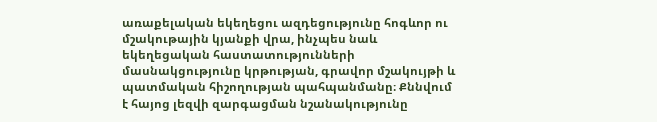առաքելական եկեղեցու ազդեցությունը հոգևոր ու մշակութային կյանքի վրա, ինչպես նաև եկեղեցական հաստատությունների մասնակցությունը կրթության, գրավոր մշակույթի և պատմական հիշողության պահպանմանը։ Քննվում է հայոց լեզվի զարգացման նշանակությունը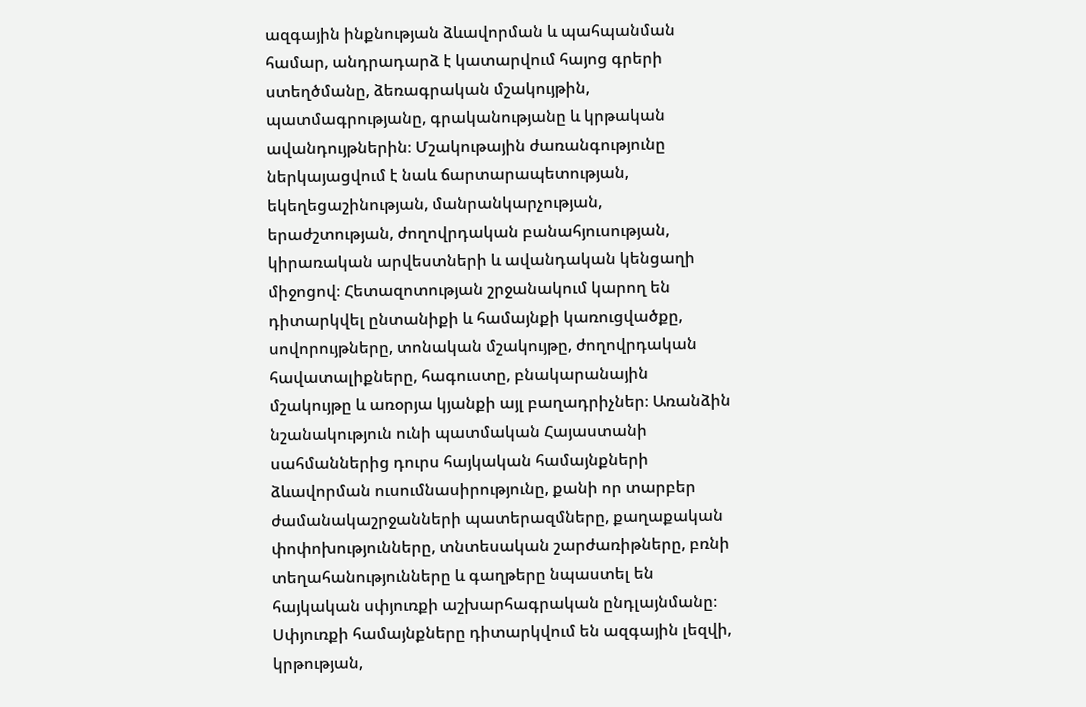ազգային ինքնության ձևավորման և պահպանման համար, անդրադարձ է կատարվում հայոց գրերի ստեղծմանը, ձեռագրական մշակույթին, պատմագրությանը, գրականությանը և կրթական ավանդույթներին։ Մշակութային ժառանգությունը ներկայացվում է նաև ճարտարապետության, եկեղեցաշինության, մանրանկարչության, երաժշտության, ժողովրդական բանահյուսության, կիրառական արվեստների և ավանդական կենցաղի միջոցով։ Հետազոտության շրջանակում կարող են դիտարկվել ընտանիքի և համայնքի կառուցվածքը, սովորույթները, տոնական մշակույթը, ժողովրդական հավատալիքները, հագուստը, բնակարանային մշակույթը և առօրյա կյանքի այլ բաղադրիչներ։ Առանձին նշանակություն ունի պատմական Հայաստանի սահմաններից դուրս հայկական համայնքների ձևավորման ուսումնասիրությունը, քանի որ տարբեր ժամանակաշրջանների պատերազմները, քաղաքական փոփոխությունները, տնտեսական շարժառիթները, բռնի տեղահանությունները և գաղթերը նպաստել են հայկական սփյուռքի աշխարհագրական ընդլայնմանը։ Սփյուռքի համայնքները դիտարկվում են ազգային լեզվի, կրթության,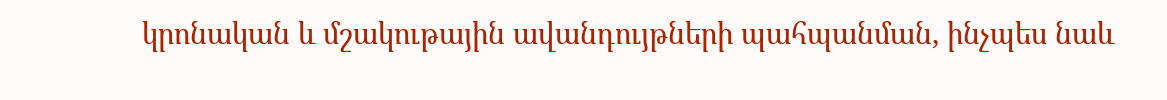կրոնական և մշակութային ավանդույթների պահպանման, ինչպես նաև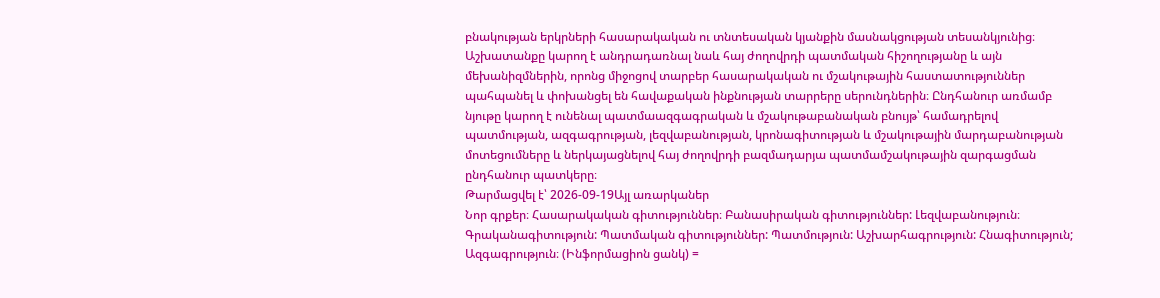բնակության երկրների հասարակական ու տնտեսական կյանքին մասնակցության տեսանկյունից։ Աշխատանքը կարող է անդրադառնալ նաև հայ ժողովրդի պատմական հիշողությանը և այն մեխանիզմներին, որոնց միջոցով տարբեր հասարակական ու մշակութային հաստատություններ պահպանել և փոխանցել են հավաքական ինքնության տարրերը սերունդներին։ Ընդհանուր առմամբ նյութը կարող է ունենալ պատմաազգագրական և մշակութաբանական բնույթ՝ համադրելով պատմության, ազգագրության, լեզվաբանության, կրոնագիտության և մշակութային մարդաբանության մոտեցումները և ներկայացնելով հայ ժողովրդի բազմադարյա պատմամշակութային զարգացման ընդհանուր պատկերը։
Թարմացվել է՝ 2026-09-19Այլ առարկաներ
Նոր գրքեր։ Հասարակական գիտություններ։ Բանասիրական գիտություններ: Լեզվաբանություն։ Գրականագիտություն: Պատմական գիտություններ: Պատմություն: Աշխարհագրություն: Հնագիտություն; Ազգագրություն։ (Ինֆորմացիոն ցանկ) =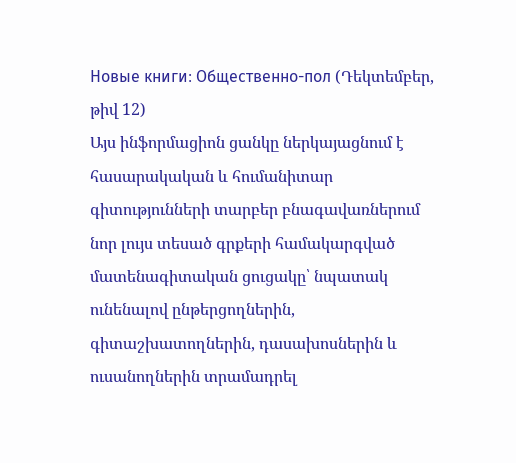Новые книги։ Общественно-пол (Դեկտեմբեր, թիվ 12)
Այս ինֆորմացիոն ցանկը ներկայացնում է հասարակական և հումանիտար գիտությունների տարբեր բնագավառներում նոր լույս տեսած գրքերի համակարգված մատենագիտական ցուցակը՝ նպատակ ունենալով ընթերցողներին, գիտաշխատողներին, դասախոսներին և ուսանողներին տրամադրել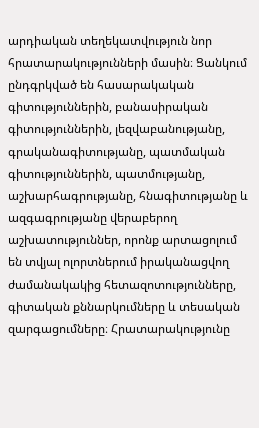արդիական տեղեկատվություն նոր հրատարակությունների մասին։ Ցանկում ընդգրկված են հասարակական գիտություններին, բանասիրական գիտություններին, լեզվաբանությանը, գրականագիտությանը, պատմական գիտություններին, պատմությանը, աշխարհագրությանը, հնագիտությանը և ազգագրությանը վերաբերող աշխատություններ, որոնք արտացոլում են տվյալ ոլորտներում իրականացվող ժամանակակից հետազոտությունները, գիտական քննարկումները և տեսական զարգացումները։ Հրատարակությունը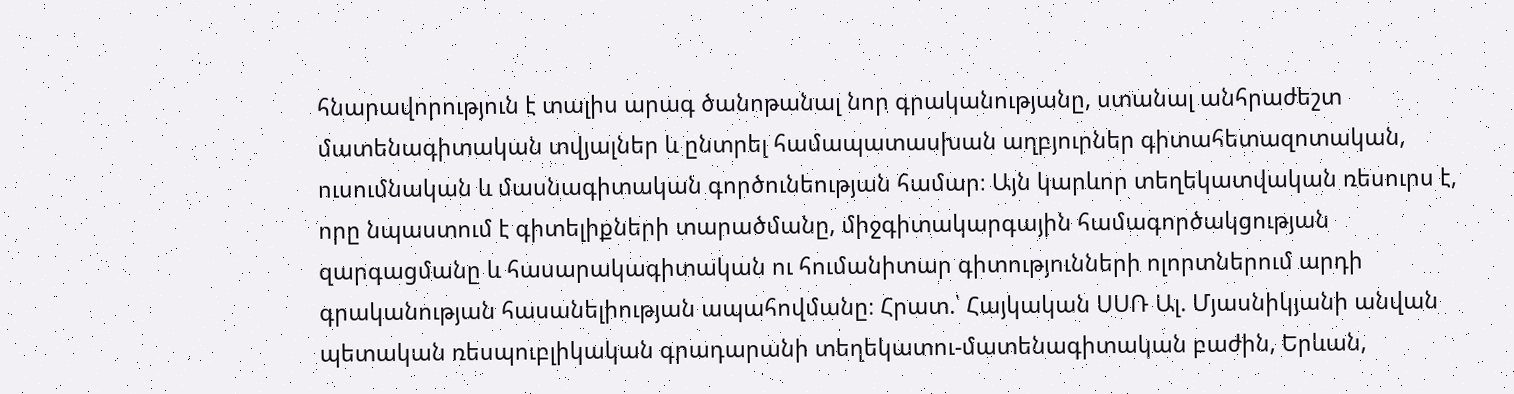հնարավորություն է տալիս արագ ծանոթանալ նոր գրականությանը, ստանալ անհրաժեշտ մատենագիտական տվյալներ և ընտրել համապատասխան աղբյուրներ գիտահետազոտական, ուսումնական և մասնագիտական գործունեության համար։ Այն կարևոր տեղեկատվական ռեսուրս է, որը նպաստում է գիտելիքների տարածմանը, միջգիտակարգային համագործակցության զարգացմանը և հասարակագիտական ու հումանիտար գիտությունների ոլորտներում արդի գրականության հասանելիության ապահովմանը։ Հրատ.՝ Հայկական ՍՍՌ Ալ. Մյասնիկյանի անվան պետական ռեսպուբլիկական գրադարանի տեղեկատու-մատենագիտական բաժին, Երևան,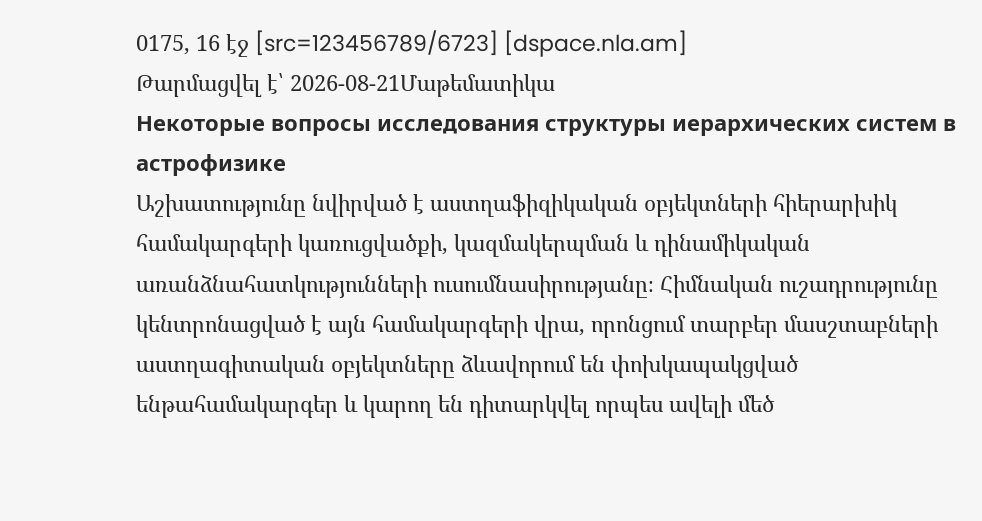0175, 16 էջ [src=123456789/6723] [dspace.nla.am]
Թարմացվել է՝ 2026-08-21Մաթեմատիկա
Некоторые вопросы исследования структуры иерархических систем в астрофизике
Աշխատությունը նվիրված է աստղաֆիզիկական օբյեկտների հիերարխիկ համակարգերի կառուցվածքի, կազմակերպման և դինամիկական առանձնահատկությունների ուսումնասիրությանը։ Հիմնական ուշադրությունը կենտրոնացված է այն համակարգերի վրա, որոնցում տարբեր մասշտաբների աստղագիտական օբյեկտները ձևավորում են փոխկապակցված ենթահամակարգեր և կարող են դիտարկվել որպես ավելի մեծ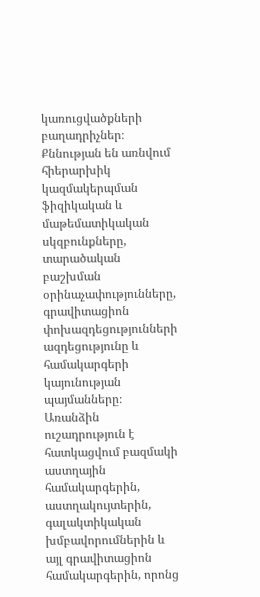կառուցվածքների բաղադրիչներ։ Քննության են առնվում հիերարխիկ կազմակերպման ֆիզիկական և մաթեմատիկական սկզբունքները, տարածական բաշխման օրինաչափությունները, գրավիտացիոն փոխազդեցությունների ազդեցությունը և համակարգերի կայունության պայմանները։ Առանձին ուշադրություն է հատկացվում բազմակի աստղային համակարգերին, աստղակույտերին, գալակտիկական խմբավորումներին և այլ գրավիտացիոն համակարգերին, որոնց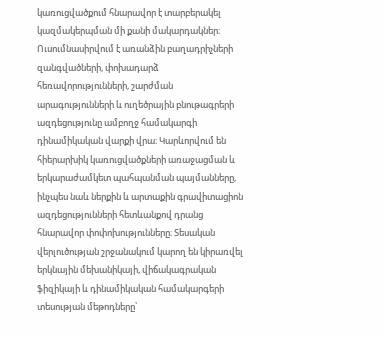կառուցվածքում հնարավոր է տարբերակել կազմակերպման մի քանի մակարդակներ։ Ուսումնասիրվում է առանձին բաղադրիչների զանգվածների, փոխադարձ հեռավորությունների, շարժման արագությունների և ուղեծրային բնութագրերի ազդեցությունը ամբողջ համակարգի դինամիկական վարքի վրա։ Կարևորվում են հիերարխիկ կառուցվածքների առաջացման և երկարաժամկետ պահպանման պայմանները, ինչպես նաև ներքին և արտաքին գրավիտացիոն ազդեցությունների հետևանքով դրանց հնարավոր փոփոխությունները։ Տեսական վերլուծության շրջանակում կարող են կիրառվել երկնային մեխանիկայի, վիճակագրական ֆիզիկայի և դինամիկական համակարգերի տեսության մեթոդները՝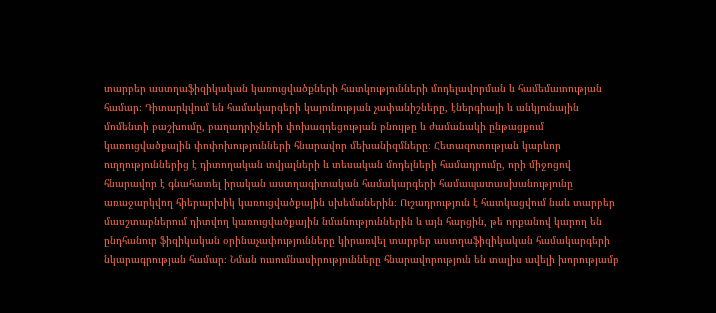տարբեր աստղաֆիզիկական կառուցվածքների հատկությունների մոդելավորման և համեմատության համար։ Դիտարկվում են համակարգերի կայունության չափանիշները, էներգիայի և անկյունային մոմենտի բաշխումը, բաղադրիչների փոխազդեցության բնույթը և ժամանակի ընթացքում կառուցվածքային փոփոխությունների հնարավոր մեխանիզմները։ Հետազոտության կարևոր ուղղություններից է դիտողական տվյալների և տեսական մոդելների համադրումը, որի միջոցով հնարավոր է գնահատել իրական աստղագիտական համակարգերի համապատասխանությունը առաջարկվող հիերարխիկ կառուցվածքային սխեմաներին։ Ուշադրություն է հատկացվում նաև տարբեր մասշտաբներում դիտվող կառուցվածքային նմանություններին և այն հարցին, թե որքանով կարող են ընդհանուր ֆիզիկական օրինաչափությունները կիրառվել տարբեր աստղաֆիզիկական համակարգերի նկարագրության համար։ Նման ուսումնասիրությունները հնարավորություն են տալիս ավելի խորությամբ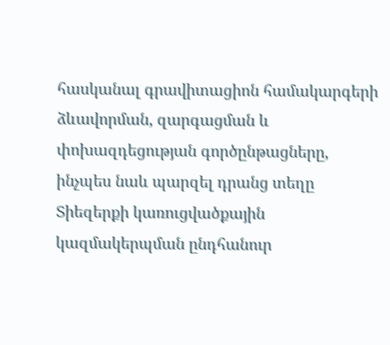հասկանալ գրավիտացիոն համակարգերի ձևավորման, զարգացման և փոխազդեցության գործընթացները, ինչպես նաև պարզել դրանց տեղը Տիեզերքի կառուցվածքային կազմակերպման ընդհանուր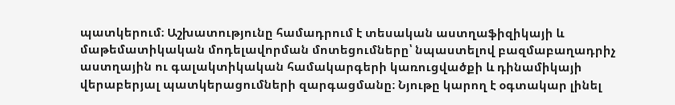պատկերում։ Աշխատությունը համադրում է տեսական աստղաֆիզիկայի և մաթեմատիկական մոդելավորման մոտեցումները՝ նպաստելով բազմաբաղադրիչ աստղային ու գալակտիկական համակարգերի կառուցվածքի և դինամիկայի վերաբերյալ պատկերացումների զարգացմանը։ Նյութը կարող է օգտակար լինել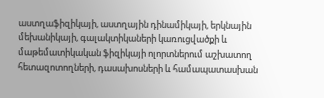աստղաֆիզիկայի, աստղային դինամիկայի, երկնային մեխանիկայի, գալակտիկաների կառուցվածքի և մաթեմատիկական ֆիզիկայի ոլորտներում աշխատող հետազոտողների, դասախոսների և համապատասխան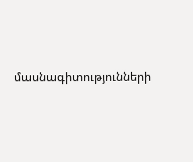մասնագիտությունների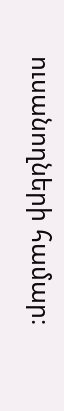ուսանողների համար։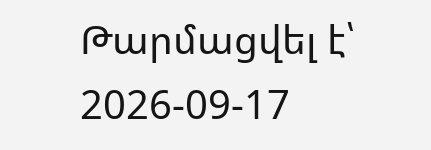Թարմացվել է՝ 2026-09-17